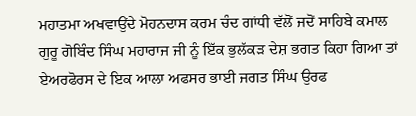ਮਹਾਤਮਾ ਅਖਵਾਉਂਦੇ ਮੋਹਨਦਾਸ ਕਰਮ ਚੰਦ ਗਾਂਧੀ ਵੱਲੋਂ ਜਦੋਂ ਸਾਹਿਬੇ ਕਮਾਲ ਗੁਰੂ ਗੋਬਿੰਦ ਸਿੰਘ ਮਹਾਰਾਜ ਜੀ ਨੂੰ ਇੱਕ ਭੁਲੱਕੜ ਦੇਸ਼ ਭਗਤ ਕਿਹਾ ਗਿਆ ਤਾਂ ਏਅਰਫੋਰਸ ਦੇ ਇਕ ਆਲਾ ਅਫਸਰ ਭਾਈ ਜਗਤ ਸਿੰਘ ਉਰਫ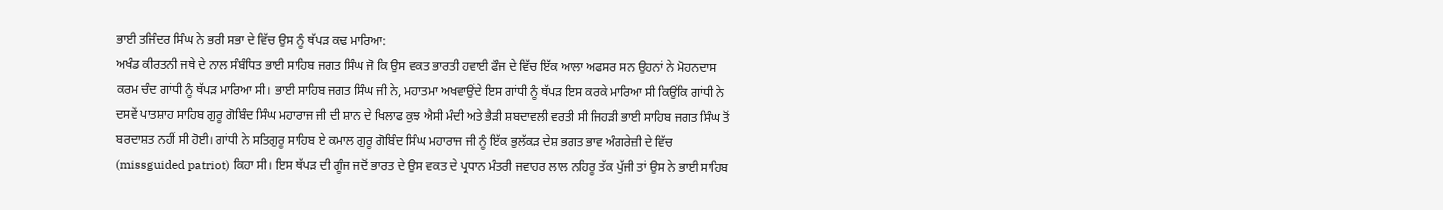ਭਾਈ ਤਜਿੰਦਰ ਸਿੰਘ ਨੇ ਭਰੀ ਸਭਾ ਦੇ ਵਿੱਚ ਉਸ ਨੂੰ ਥੱਪੜ ਕਢ ਮਾਰਿਆ:
ਅਖੰਡ ਕੀਰਤਨੀ ਜਥੇ ਦੇ ਨਾਲ ਸੰਬੰਧਿਤ ਭਾਈ ਸਾਹਿਬ ਜਗਤ ਸਿੰਘ ਜੋ ਕਿ ਉਸ ਵਕਤ ਭਾਰਤੀ ਹਵਾਈ ਫੌਜ ਦੇ ਵਿੱਚ ਇੱਕ ਆਲਾ ਅਫਸਰ ਸਨ ਉਹਨਾਂ ਨੇ ਮੋਹਨਦਾਸ ਕਰਮ ਚੰਦ ਗਾਂਧੀ ਨੂੰ ਥੱਪੜ ਮਾਰਿਆ ਸੀ। ਭਾਈ ਸਾਹਿਬ ਜਗਤ ਸਿੰਘ ਜੀ ਨੇ, ਮਹਾਤਮਾ ਅਖਵਾਉਂਦੇ ਇਸ ਗਾਂਧੀ ਨੂੰ ਥੱਪੜ ਇਸ ਕਰਕੇ ਮਾਰਿਆ ਸੀ ਕਿਉਂਕਿ ਗਾਂਧੀ ਨੇ ਦਸਵੇਂ ਪਾਤਸ਼ਾਹ ਸਾਹਿਬ ਗੁਰੂ ਗੋਬਿੰਦ ਸਿੰਘ ਮਹਾਰਾਜ ਜੀ ਦੀ ਸ਼ਾਨ ਦੇ ਖਿਲਾਫ ਕੁਝ ਐਸੀ ਮੰਦੀ ਅਤੇ ਭੈੜੀ ਸ਼ਬਦਾਵਲੀ ਵਰਤੀ ਸੀ ਜਿਹੜੀ ਭਾਈ ਸਾਹਿਬ ਜਗਤ ਸਿੰਘ ਤੋਂ ਬਰਦਾਸ਼ਤ ਨਹੀਂ ਸੀ ਹੋਈ। ਗਾਂਧੀ ਨੇ ਸਤਿਗੁਰੂ ਸਾਹਿਬ ਏ ਕਮਾਲ ਗੁਰੂ ਗੋਬਿੰਦ ਸਿੰਘ ਮਹਾਰਾਜ ਜੀ ਨੂੰ ਇੱਕ ਭੁਲੱਕੜ ਦੇਸ਼ ਭਗਤ ਭਾਵ ਅੰਗਰੇਜ਼ੀ ਦੇ ਵਿੱਚ (missguided patriot) ਕਿਹਾ ਸੀ। ਇਸ ਥੱਪੜ ਦੀ ਗੂੰਜ ਜਦੋਂ ਭਾਰਤ ਦੇ ਉਸ ਵਕਤ ਦੇ ਪ੍ਰਧਾਨ ਮੰਤਰੀ ਜਵਾਹਰ ਲਾਲ ਨਹਿਰੂ ਤੱਕ ਪੁੱਜੀ ਤਾਂ ਉਸ ਨੇ ਭਾਈ ਸਾਹਿਬ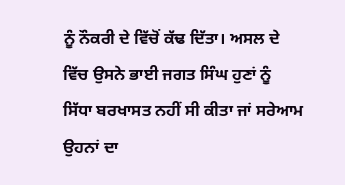ਨੂੰ ਨੌਕਰੀ ਦੇ ਵਿੱਚੋਂ ਕੱਢ ਦਿੱਤਾ। ਅਸਲ ਦੇ ਵਿੱਚ ਉਸਨੇ ਭਾਈ ਜਗਤ ਸਿੰਘ ਹੁਣਾਂ ਨੂੰ ਸਿੱਧਾ ਬਰਖਾਸਤ ਨਹੀਂ ਸੀ ਕੀਤਾ ਜਾਂ ਸਰੇਆਮ ਉਹਨਾਂ ਦਾ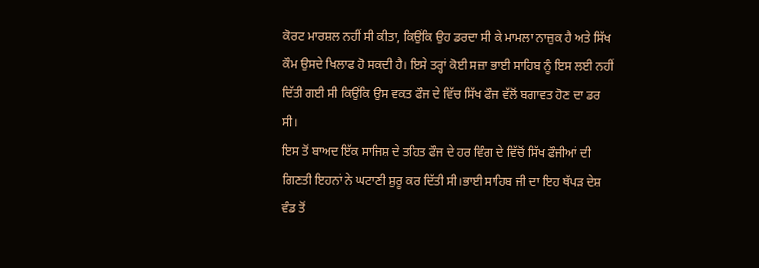ਕੋਰਟ ਮਾਰਸ਼ਲ ਨਹੀਂ ਸੀ ਕੀਤਾ, ਕਿਉਂਕਿ ਉਹ ਡਰਦਾ ਸੀ ਕੇ ਮਾਮਲਾ ਨਾਜ਼ੁਕ ਹੈ ਅਤੇ ਸਿੱਖ ਕੌਮ ਉਸਦੇ ਖਿਲਾਫ ਹੋ ਸਕਦੀ ਹੈ। ਇਸੇ ਤਰ੍ਹਾਂ ਕੋਈ ਸਜ਼ਾ ਭਾਈ ਸਾਹਿਬ ਨੂੰ ਇਸ ਲਈ ਨਹੀਂ ਦਿੱਤੀ ਗਈ ਸੀ ਕਿਉਂਕਿ ਉਸ ਵਕਤ ਫੌਜ ਦੇ ਵਿੱਚ ਸਿੱਖ ਫੌਜ ਵੱਲੋਂ ਬਗਾਵਤ ਹੋਣ ਦਾ ਡਰ ਸੀ।
ਇਸ ਤੋਂ ਬਾਅਦ ਇੱਕ ਸਾਜਿਸ਼ ਦੇ ਤਹਿਤ ਫੌਜ ਦੇ ਹਰ ਵਿੰਗ ਦੇ ਵਿੱਚੋਂ ਸਿੱਖ ਫੌਜੀਆਂ ਦੀ ਗਿਣਤੀ ਇਹਨਾਂ ਨੇ ਘਟਾਣੀ ਸ਼ੁਰੂ ਕਰ ਦਿੱਤੀ ਸੀ।ਭਾਈ ਸਾਹਿਬ ਜੀ ਦਾ ਇਹ ਥੱਪੜ ਦੇਸ਼ ਵੰਡ ਤੋਂ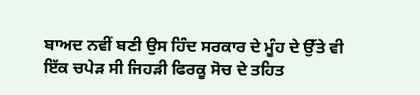ਬਾਅਦ ਨਵੀਂ ਬਣੀ ਉਸ ਹਿੰਦ ਸਰਕਾਰ ਦੇ ਮੂੰਹ ਦੇ ਉੱਤੇ ਵੀ ਇੱਕ ਚਪੇੜ ਸੀ ਜਿਹੜੀ ਫਿਰਕੂ ਸੋਚ ਦੇ ਤਹਿਤ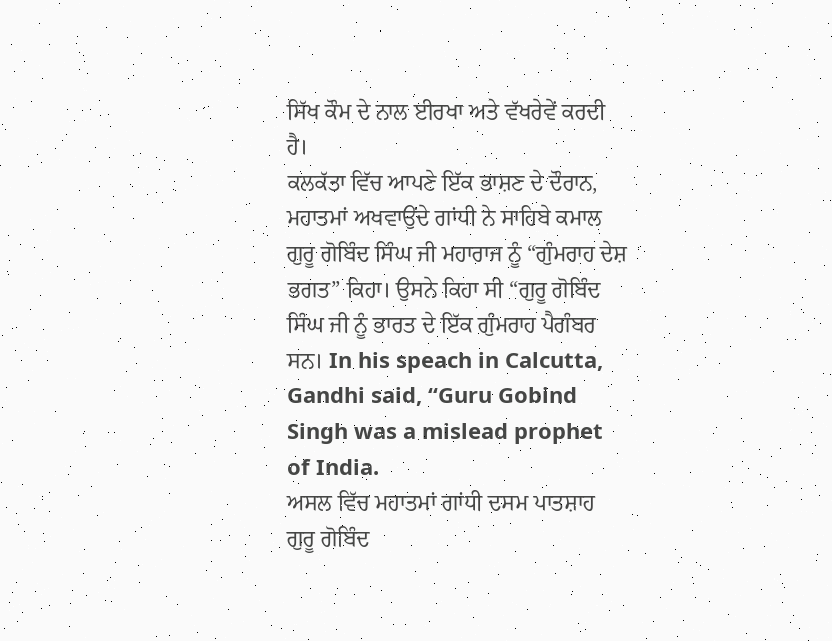ਸਿੱਖ ਕੌਮ ਦੇ ਨਾਲ ਈਰਖਾ ਅਤੇ ਵੱਖਰੇਵੇਂ ਕਰਦੀ ਹੈ।
ਕਲਕੱਤਾ ਵਿੱਚ ਆਪਣੇ ਇੱਕ ਭਾਸ਼ਣ ਦੇ ਦੌਰਾਨ, ਮਹਾਤਮਾਂ ਅਖਵਾਉਂਦੇ ਗਾਂਧੀ ਨੇ ਸਾਹਿਬੇ ਕਮਾਲ ਗੁਰੂ ਗੋਬਿੰਦ ਸਿੰਘ ਜੀ ਮਹਾਰਾਜ ਨੂੰ “ਗੁੰਮਰਾਹ ਦੇਸ਼ ਭਗਤ” ਕਿਹਾ। ਉਸਨੇ ਕਿਹਾ ਸੀ “ਗੁਰੂ ਗੋਬਿੰਦ ਸਿੰਘ ਜੀ ਨੂੰ ਭਾਰਤ ਦੇ ਇੱਕ ਗੁੰਮਰਾਹ ਪੈਗੰਬਰ ਸਨ। In his speach in Calcutta, Gandhi said, “Guru Gobind Singh was a mislead prophet of India.
ਅਸਲ ਵਿੱਚ ਮਹਾਤਮਾਂ ਗਾਂਧੀ ਦਸਮ ਪਾਤਸ਼ਾਹ ਗੁਰੂ ਗੋਬਿੰਦ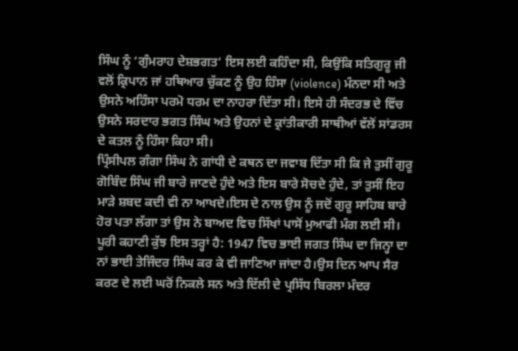ਸਿੰਘ ਨੂੰ ‘ਗੁੰਮਰਾਹ ਦੇਸ਼ਭਗਤ’ ਇਸ ਲਈ ਕਹਿੰਦਾ ਸੀ, ਕਿਉਂਕਿ ਸਤਿਗੁਰੂ ਜੀ ਵਲੋਂ ਕ੍ਰਿਪਾਨ ਜਾਂ ਹਥਿਆਰ ਚੁੱਕਣ ਨੂੰ ਉਹ ਹਿੰਸਾ (violence) ਮੰਨਦਾ ਸੀ ਅਤੇ ਉਸਨੇ ਅਹਿੰਸਾ ਪਰਮੋ ਧਰਮ ਦਾ ਨਾਹਰਾ ਦਿੱਤਾ ਸੀ। ਇਸੇ ਹੀ ਸੰਦਰਭ ਦੇ ਵਿੱਚ ਉਸਨੇ ਸਰਦਾਰ ਭਗਤ ਸਿੰਘ ਅਤੇ ਉਹਨਾਂ ਦੇ ਕ੍ਰਾਂਤੀਕਾਰੀ ਸਾਥੀਆਂ ਵੱਲੋਂ ਸਾਂਡਰਸ ਦੇ ਕਤਲ ਨੂੰ ਹਿੰਸਾ ਕਿਹਾ ਸੀ।
ਪ੍ਰਿੰਸੀਪਲ ਗੰਗਾ ਸਿੰਘ ਨੇ ਗਾਂਧੀ ਦੇ ਕਥਨ ਦਾ ਜਵਾਬ ਦਿੱਤਾ ਸੀ ਕਿ ਜੇ ਤੁਸੀਂ ਗੁਰੂ ਗੋਬਿੰਦ ਸਿੰਘ ਜੀ ਬਾਰੇ ਜਾਣਦੇ ਹੁੰਦੇ ਅਤੇ ਇਸ ਬਾਰੇ ਸੋਚਦੇ ਹੁੰਦੇ, ਤਾਂ ਤੁਸੀਂ ਇਹ ਮਾੜੇ ਸ਼ਬਦ ਕਦੀ ਵੀ ਨਾ ਆਖਦੇ।ਇਸ ਦੇ ਨਾਲ ਉਸ ਨੂੰ ਜਦੋਂ ਗੁਰੂ ਸਾਹਿਬ ਬਾਰੇ ਹੋਰ ਪਤਾ ਲੱਗਾ ਤਾਂ ਉਸ ਨੇ ਬਾਅਦ ਵਿਚ ਸਿੱਖਾਂ ਪਾਸੋਂ ਮੁਆਫੀ ਮੰਗ ਲਈ ਸੀ।
ਪੂਰੀ ਕਹਾਣੀ ਕੁੱਝ ਇਸ ਤਰ੍ਹਾਂ ਹੈ: 1947 ਵਿਚ ਭਾਈ ਜਗਤ ਸਿੰਘ ਦਾ ਜਿਨ੍ਹਾ ਦਾ ਨਾਂ ਭਾਈ ਤੇਜਿੰਦਰ ਸਿੰਘ ਕਰ ਕੇ ਵੀ ਜਾਣਿਆ ਜਾਂਦਾ ਹੈ।ਉਸ ਦਿਨ ਆਪ ਸੈਰ ਕਰਣ ਦੇ ਲਈ ਘਰੋਂ ਨਿਕਲੇ ਸਨ ਅਤੇ ਦਿੱਲੀ ਦੇ ਪ੍ਰਸਿੱਧ ਬਿਰਲਾ ਮੰਦਰ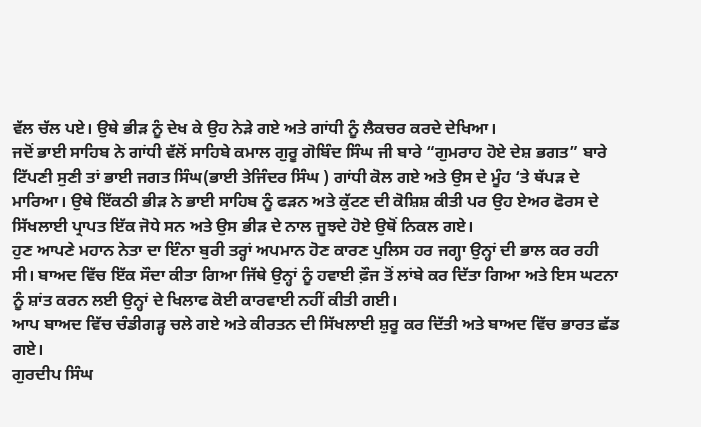ਵੱਲ ਚੱਲ ਪਏ। ਉਥੇ ਭੀੜ ਨੂੰ ਦੇਖ ਕੇ ਉਹ ਨੇੜੇ ਗਏ ਅਤੇ ਗਾਂਧੀ ਨੂੰ ਲੈਕਚਰ ਕਰਦੇ ਦੇਖਿਆ।
ਜਦੋਂ ਭਾਈ ਸਾਹਿਬ ਨੇ ਗਾਂਧੀ ਵੱਲੋਂ ਸਾਹਿਬੇ ਕਮਾਲ ਗੁਰੂ ਗੋਬਿੰਦ ਸਿੰਘ ਜੀ ਬਾਰੇ “ਗੁਮਰਾਹ ਹੋਏ ਦੇਸ਼ ਭਗਤ” ਬਾਰੇ ਟਿੱਪਣੀ ਸੁਣੀ ਤਾਂ ਭਾਈ ਜਗਤ ਸਿੰਘ(ਭਾਈ ਤੇਜਿੰਦਰ ਸਿੰਘ ) ਗਾਂਧੀ ਕੋਲ ਗਏ ਅਤੇ ਉਸ ਦੇ ਮੂੰਹ ‘ਤੇ ਥੱਪੜ ਦੇ ਮਾਰਿਆ। ਉਥੇ ਇੱਕਠੀ ਭੀੜ ਨੇ ਭਾਈ ਸਾਹਿਬ ਨੂੰ ਫੜਨ ਅਤੇ ਕੁੱਟਣ ਦੀ ਕੋਸ਼ਿਸ਼ ਕੀਤੀ ਪਰ ਉਹ ਏਅਰ ਫੋਰਸ ਦੇ ਸਿੱਖਲਾਈ ਪ੍ਰਾਪਤ ਇੱਕ ਜੋਧੇ ਸਨ ਅਤੇ ਉਸ ਭੀੜ ਦੇ ਨਾਲ ਜੂਝਦੇ ਹੋਏ ਉਥੋਂ ਨਿਕਲ ਗਏ।
ਹੁਣ ਆਪਣੇ ਮਹਾਨ ਨੇਤਾ ਦਾ ਇੰਨਾ ਬੁਰੀ ਤਰ੍ਹਾਂ ਅਪਮਾਨ ਹੋਣ ਕਾਰਣ ਪੁਲਿਸ ਹਰ ਜਗ੍ਹਾ ਉਨ੍ਹਾਂ ਦੀ ਭਾਲ ਕਰ ਰਹੀ ਸੀ। ਬਾਅਦ ਵਿੱਚ ਇੱਕ ਸੌਦਾ ਕੀਤਾ ਗਿਆ ਜਿੱਥੇ ਉਨ੍ਹਾਂ ਨੂੰ ਹਵਾਈ ਫ਼ੌਜ ਤੋਂ ਲਾਂਬੇ ਕਰ ਦਿੱਤਾ ਗਿਆ ਅਤੇ ਇਸ ਘਟਨਾ ਨੂੰ ਸ਼ਾਂਤ ਕਰਨ ਲਈ ਉਨ੍ਹਾਂ ਦੇ ਖਿਲਾਫ ਕੋਈ ਕਾਰਵਾਈ ਨਹੀਂ ਕੀਤੀ ਗਈ।
ਆਪ ਬਾਅਦ ਵਿੱਚ ਚੰਡੀਗੜ੍ਹ ਚਲੇ ਗਏ ਅਤੇ ਕੀਰਤਨ ਦੀ ਸਿੱਖਲਾਈ ਸ਼ੁਰੂ ਕਰ ਦਿੱਤੀ ਅਤੇ ਬਾਅਦ ਵਿੱਚ ਭਾਰਤ ਛੱਡ ਗਏ।
ਗੁਰਦੀਪ ਸਿੰਘ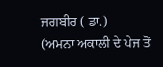ਜਗਬੀਰ ( ਡਾ.)
(ਅਮਨਾ ਅਕਾਲੀ ਦੇ ਪੇਜ ਤੋਂ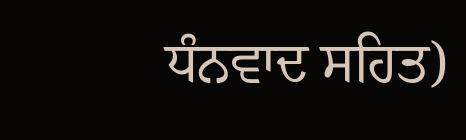ਧੰਨਵਾਦ ਸਹਿਤ)